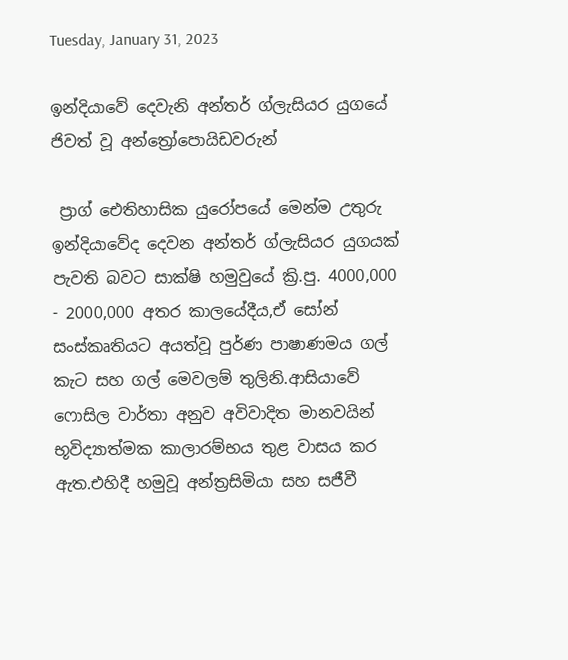Tuesday, January 31, 2023

ඉන්දියාවේ දෙවැනි අන්තර් ග්ලැසියර යුගයේ ජිවත් වූ අන්ත්‍රෝපොයිඩවරුන්

 ප්‍රාග් ඓතිහාසික යුරෝපයේ මෙන්ම උතුරු ඉන්දියාවේද දෙවන අන්තර් ග්ලැසියර යුගයක් පැවති බවට සාක්ෂි හමුවුයේ ක්‍රි.පු. 4000,000 - 2000,000 අතර කාලයේදීය,ඒ සෝන් සංස්කෘතියට අයත්වූ පුර්ණ පාෂාණමය ගල් කැට සහ ගල් මෙවලම් තුලිනි.ආසියාවේ  ෆොසිල වාර්තා අනුව අවිවාදිත මානවයින් භූවිද්‍යාත්මක කාලාරම්භය තුළ වාසය කර ඇත.එහිදී හමුවූ අන්ත්‍රසිමියා සහ සජීවී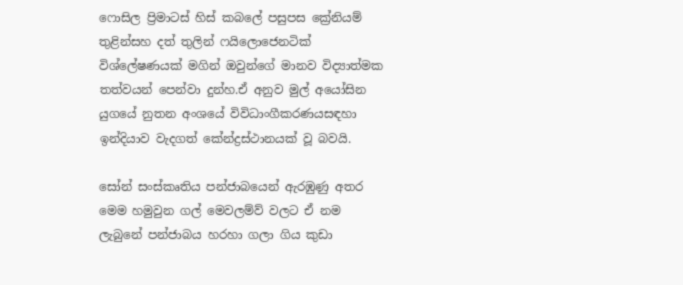ෆොසිල ප්‍රිමාටස් හිස් කබලේ පසුපස ක්‍රේනියම් තුළින්සහ දත් තුලින් ෆයිලොජෙනටික් විශ්ලේෂණයක් මගින් ඔවුන්ගේ මානව විද්‍යාත්මක තත්වයන් පෙන්වා දුන්හ.ඒ අනුව මුල් අයෝසින යුගයේ නුතන අංශයේ විවිධාංගීකරණයසඳහා ඉන්දියාව වැදගත් කේන්ද්‍රස්ථානයක් වූ බවයි.

සෝන් සංස්කෘතිය පන්ජාබයෙන් ඇරඹුණු අතර මෙම හමුවුන ගල් මෙවලම්ව් වලට ඒ නම ලැබුනේ පන්ජාබය හරහා ගලා ගිය කුඩා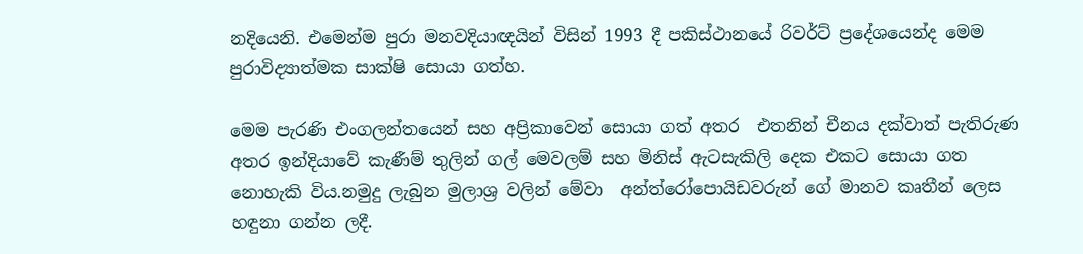නදියෙනි. එමෙන්ම පුරා මනවදියාඥයින් විසින් 1993 දී පකිස්ථානයේ රිවර්ට් ප්‍රදේශයෙන්ද මෙම පුරාවිද්‍යාත්මක සාක්ෂි සොයා ගත්හ.

මෙම පැරණි එංගලන්තයෙන් සහ අප්‍රිකාවෙන් සොයා ගත් අතර  එතනින් චීනය දක්වාත් පැතිරුණ අතර ඉන්දියාවේ කැණීම් තුලින් ගල් මෙවලම් සහ මිනිස් ඇටසැකිලි දෙක එකට සොයා ගත නොහැකි විය.නමුදු ලැබුන මුලාශ්‍ර වලින් මේවා  අන්ත්රෝපොයිඩවරුන් ගේ මානව කෘතීන් ලෙස හඳුනා ගන්න ලදී.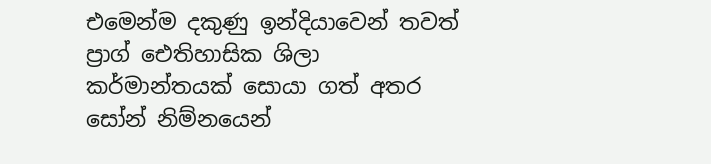එමෙන්ම දකුණු ඉන්දියාවෙන් තවත් ප්‍රාග් ඓතිහාසික ශිලා කර්මාන්තයක් සොයා ගත් අතර සෝන් නිම්නයෙන්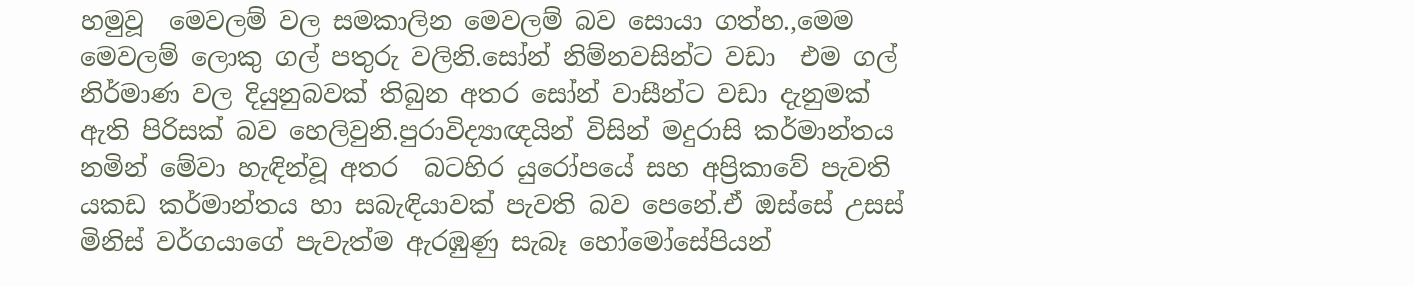හමුවූ  මෙවලම් වල සමකාලින මෙවලම් බව සොයා ගත්හ.,මෙම මෙවලම් ලොකු ගල් පතුරු වලිනි.සෝන් නිම්නවසින්ට වඩා  එම ගල් නිර්මාණ වල දියුනුබවක් තිබුන අතර සෝන් වාසීන්ට වඩා දැනුමක් ඇති පිරිසක් බව හෙලිවුනි.පුරාවිද්‍යාඥයින් විසින් මදුරාසි කර්මාන්තය නමින් මේවා හැඳින්වූ අතර  බටහිර යුරෝපයේ සහ අප්‍රිකාවේ පැවති යකඩ කර්මාන්තය හා සබැඳියාවක් පැවති බව පෙනේ.ඒ ඔස්සේ උසස් මිනිස් වර්ගයාගේ පැවැත්ම ඇරඹුණු සැබෑ හෝමෝසේපියන්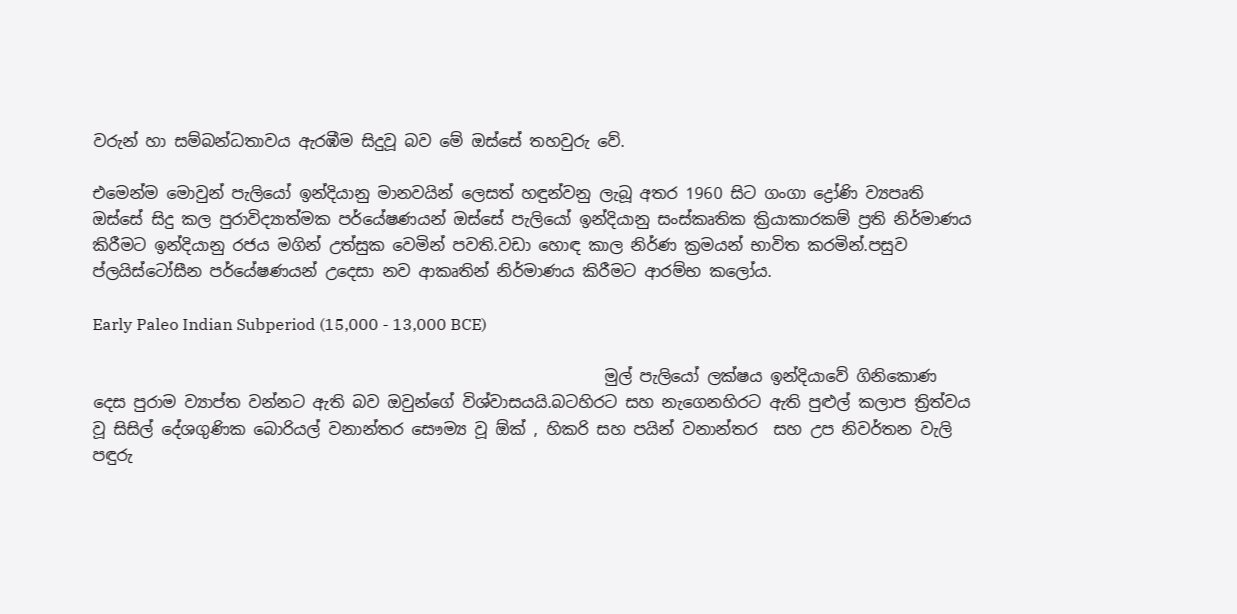වරුන් හා සම්බන්ධතාවය ඇරඹීම සිදුවූ බව මේ ඔස්සේ තහවුරු වේ.

එමෙන්ම මොවුන් පැලියෝ ඉන්දියානු මානවයින් ලෙසත් හඳුන්වනු ලැබූ අතර 1960 සිට ගංගා ද්‍රෝණි ව්‍යපෘති ඔස්සේ සිදු කල පුරාවිද්‍යාත්මක පර්යේෂණයන් ඔස්සේ පැලියෝ ඉන්දියානු සංස්කෘතික ක්‍රියාකාරකම් ප්‍රති නිර්මාණය කිරීමට ඉන්දියානු රජය මගින් උත්සුක වෙමින් පවති.වඩා හොඳ කාල නිර්ණ ක්‍රමයන් භාවිත කරමින්.පසුව ප්ලයිස්ටෝසීන පර්යේෂණයන් උදෙසා නව ආකෘතින් නිර්මාණය කිරීමට ආරම්භ කලෝය.

Early Paleo Indian Subperiod (15,000 - 13,000 BCE)

                                                                මුල් පැලියෝ ලක්ෂය ඉන්දියාවේ ගිනිකොණ දෙස පුරාම ව්‍යාප්ත වන්නට ඇති බව ඔවුන්ගේ විශ්වාසයයි.බටහිරට සහ නැගෙනහිරට ඇති පුළුල් කලාප ත්‍රිත්වය වූ සිසිල් දේශගුණික බොරියල් වනාන්තර සෞම්‍ය වූ ඕක් , හිකරි සහ පයින් වනාන්තර  සහ උප නිවර්තන වැලි පඳුරු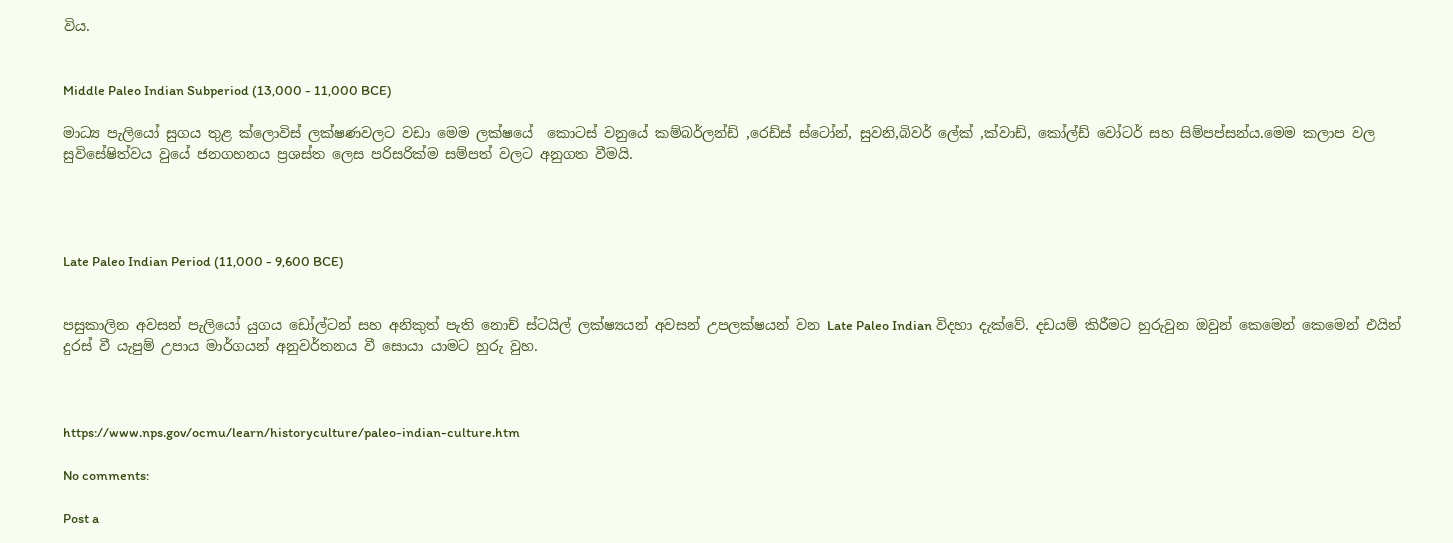විය.


Middle Paleo Indian Subperiod (13,000 - 11,000 BCE)

මාධ්‍ය පැලියෝ සුගය තුළ ක්ලොවිස් ලක්ෂණවලට වඩා මෙම ලක්ෂයේ  කොටස් වනුයේ කම්බර්ලන්ඩ් ,රෙඩ්ස් ස්ටෝන්, සුවනි,බිවර් ලේක් ,ක්වාඩ්, කෝල්ඩ් වෝටර් සහ සිම්පප්සන්ය.මෙම කලාප වල සුවිසේෂිත්වය වුයේ ජනගහනය ප්‍රශස්ත ලෙස පරිසරික්ම සම්පත් වලට අනුගත වීමයි.




Late Paleo Indian Period (11,000 - 9,600 BCE)


පසුකාලින අවසන් පැලියෝ යුගය ඩෝල්ටන් සහ අනිකුත් පැති නොච් ස්ටයිල් ලක්ෂ්‍යයන් අවසන් උපලක්ෂයන් වන Late Paleo Indian විදහා දැක්වේ. දඩයම් කිරීමට හුරුවුන ඔවුන් කෙමෙන් කෙමෙන් එයින් දුරස් වී යැපුම් උපාය මාර්ගයන් අනුවර්තනය වී සොයා යාමට හුරු වුහ.



https://www.nps.gov/ocmu/learn/historyculture/paleo-indian-culture.htm

No comments:

Post a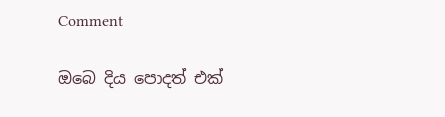Comment

ඔබෙ දිය පොදත් එක්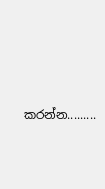කරන්න.........